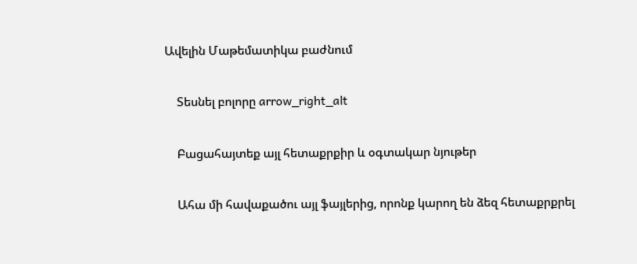Ավելին Մաթեմատիկա բաժնում

    Տեսնել բոլորը arrow_right_alt

    Բացահայտեք այլ հետաքրքիր և օգտակար նյութեր

    Ահա մի հավաքածու այլ ֆայլերից, որոնք կարող են ձեզ հետաքրքրել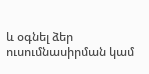և օգնել ձեր ուսումնասիրման կամ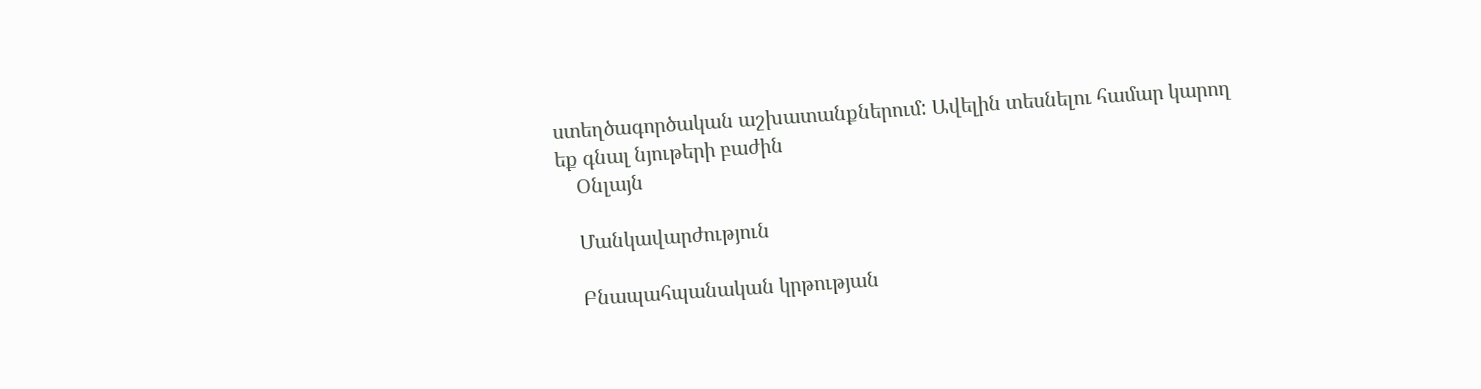ստեղծագործական աշխատանքներում: Ավելին տեսնելու համար կարող եք գնալ նյութերի բաժին
    Օնլայն

    Մանկավարժություն

    Բնապահպանական կրթության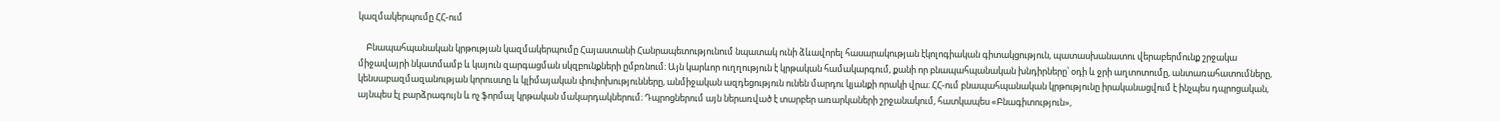կազմակերպումը ՀՀ-ում

    Բնապահպանական կրթության կազմակերպումը Հայաստանի Հանրապետությունում նպատակ ունի ձևավորել հասարակության էկոլոգիական գիտակցություն, պատասխանատու վերաբերմունք շրջակա միջավայրի նկատմամբ և կայուն զարգացման սկզբունքների ըմբռնում։ Այն կարևոր ուղղություն է կրթական համակարգում, քանի որ բնապահպանական խնդիրները՝ օդի և ջրի աղտոտումը, անտառահատումները, կենսաբազմազանության կորուստը և կլիմայական փոփոխությունները, անմիջական ազդեցություն ունեն մարդու կյանքի որակի վրա։ ՀՀ-ում բնապահպանական կրթությունը իրականացվում է ինչպես դպրոցական, այնպես էլ բարձրագույն և ոչ ֆորմալ կրթական մակարդակներում։ Դպրոցներում այն ներառված է տարբեր առարկաների շրջանակում, հատկապես «Բնագիտություն»,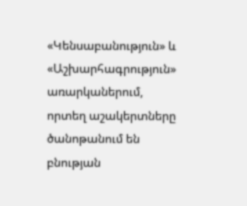«Կենսաբանություն» և «Աշխարհագրություն» առարկաներում, որտեղ աշակերտները ծանոթանում են բնության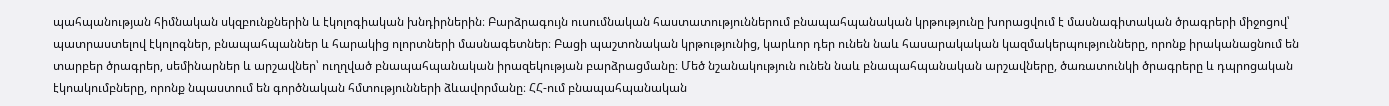պահպանության հիմնական սկզբունքներին և էկոլոգիական խնդիրներին։ Բարձրագույն ուսումնական հաստատություններում բնապահպանական կրթությունը խորացվում է մասնագիտական ծրագրերի միջոցով՝ պատրաստելով էկոլոգներ, բնապահպաններ և հարակից ոլորտների մասնագետներ։ Բացի պաշտոնական կրթությունից, կարևոր դեր ունեն նաև հասարակական կազմակերպությունները, որոնք իրականացնում են տարբեր ծրագրեր, սեմինարներ և արշավներ՝ ուղղված բնապահպանական իրազեկության բարձրացմանը։ Մեծ նշանակություն ունեն նաև բնապահպանական արշավները, ծառատունկի ծրագրերը և դպրոցական էկոակումբները, որոնք նպաստում են գործնական հմտությունների ձևավորմանը։ ՀՀ-ում բնապահպանական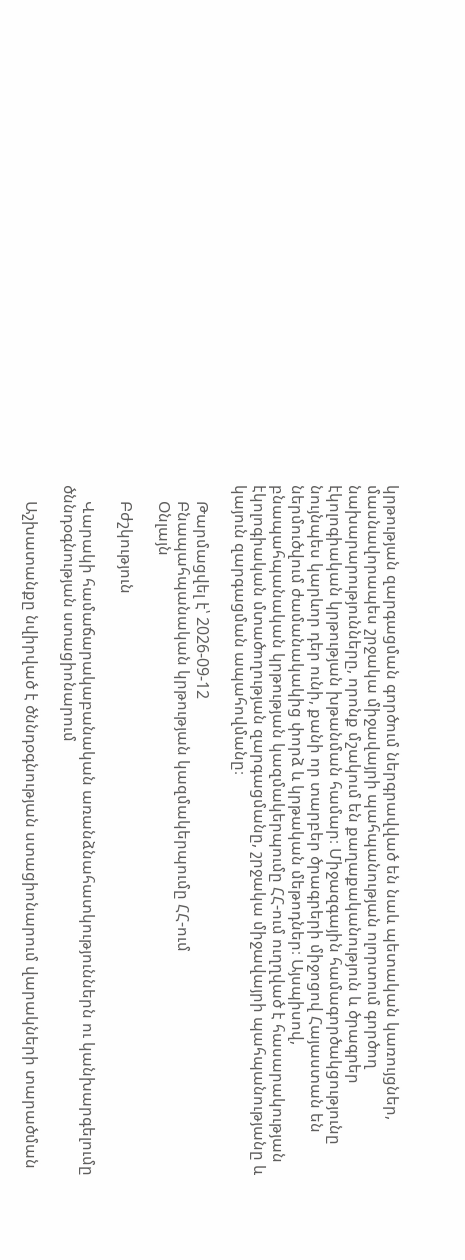կրթության զարգացման գործում ներգրավված են նաև պետական կառույցներ, մասնավորապես շրջակա միջավայրի պահպանության ոլորտում գործող նախարարությունները, որոնք մշակում են քաղաքականություն և ծրագրեր էկոլոգիական կրթության խթանման համար։ Միջազգային համագործակցությունը նույնպես կարևոր դեր ունի, քանի որ տարբեր ծրագրերի միջոցով Հայաստան են ներմուծվում ժամանակակից փորձ և կրթական մեթոդներ։ Այսպիսով, բնապահպանական կրթության կազմակերպումը ՀՀ-ում ուղղված է հասարակության էկոլոգիական մտածողության զարգացմանը, շրջակա միջավայրի պահպանությանը և կայուն զարգացման ապահովմանը։

    Թարմացվել է՝ 2026-09-12
    Բնապահպանական կրթության կազմակերպումը ՀՀ-ում
    Օնլայն

    Բժշկություն

    Վարակի համաճարակաբանական առանձնահատկություններն ու կանխարգելումը ծննդօգնության ստացիոնարում

    Աշխատանքը նվիրված է ծննդօգնության ստացիոնարում վարակների տարածման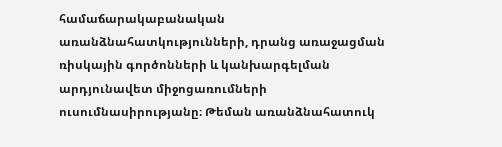համաճարակաբանական առանձնահատկությունների, դրանց առաջացման ռիսկային գործոնների և կանխարգելման արդյունավետ միջոցառումների ուսումնասիրությանը։ Թեման առանձնահատուկ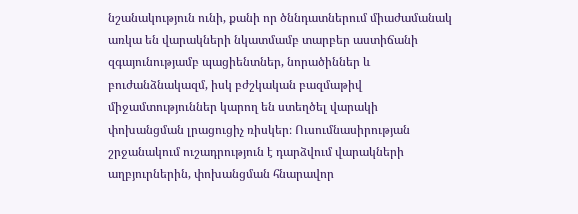նշանակություն ունի, քանի որ ծննդատներում միաժամանակ առկա են վարակների նկատմամբ տարբեր աստիճանի զգայունությամբ պացիենտներ, նորածիններ և բուժանձնակազմ, իսկ բժշկական բազմաթիվ միջամտություններ կարող են ստեղծել վարակի փոխանցման լրացուցիչ ռիսկեր։ Ուսումնասիրության շրջանակում ուշադրություն է դարձվում վարակների աղբյուրներին, փոխանցման հնարավոր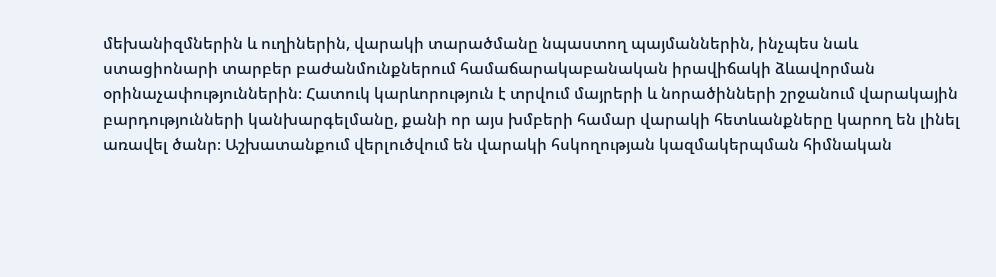մեխանիզմներին և ուղիներին, վարակի տարածմանը նպաստող պայմաններին, ինչպես նաև ստացիոնարի տարբեր բաժանմունքներում համաճարակաբանական իրավիճակի ձևավորման օրինաչափություններին։ Հատուկ կարևորություն է տրվում մայրերի և նորածինների շրջանում վարակային բարդությունների կանխարգելմանը, քանի որ այս խմբերի համար վարակի հետևանքները կարող են լինել առավել ծանր։ Աշխատանքում վերլուծվում են վարակի հսկողության կազմակերպման հիմնական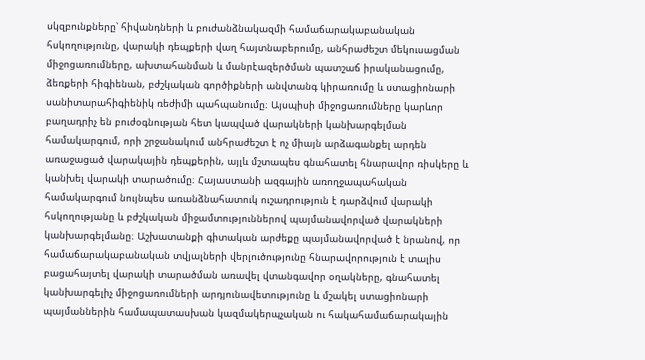սկզբունքները՝ հիվանդների և բուժանձնակազմի համաճարակաբանական հսկողությունը, վարակի դեպքերի վաղ հայտնաբերումը, անհրաժեշտ մեկուսացման միջոցառումները, ախտահանման և մանրէազերծման պատշաճ իրականացումը, ձեռքերի հիգիենան, բժշկական գործիքների անվտանգ կիրառումը և ստացիոնարի սանիտարահիգիենիկ ռեժիմի պահպանումը։ Այսպիսի միջոցառումները կարևոր բաղադրիչ են բուժօգնության հետ կապված վարակների կանխարգելման համակարգում, որի շրջանակում անհրաժեշտ է ոչ միայն արձագանքել արդեն առաջացած վարակային դեպքերին, այլև մշտապես գնահատել հնարավոր ռիսկերը և կանխել վարակի տարածումը։ Հայաստանի ազգային առողջապահական համակարգում նույնպես առանձնահատուկ ուշադրություն է դարձվում վարակի հսկողությանը և բժշկական միջամտություններով պայմանավորված վարակների կանխարգելմանը։ Աշխատանքի գիտական արժեքը պայմանավորված է նրանով, որ համաճարակաբանական տվյալների վերլուծությունը հնարավորություն է տալիս բացահայտել վարակի տարածման առավել վտանգավոր օղակները, գնահատել կանխարգելիչ միջոցառումների արդյունավետությունը և մշակել ստացիոնարի պայմաններին համապատասխան կազմակերպչական ու հակահամաճարակային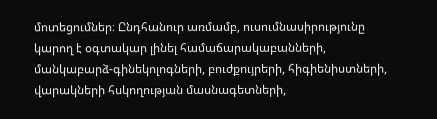մոտեցումներ։ Ընդհանուր առմամբ, ուսումնասիրությունը կարող է օգտակար լինել համաճարակաբանների, մանկաբարձ-գինեկոլոգների, բուժքույրերի, հիգիենիստների, վարակների հսկողության մասնագետների,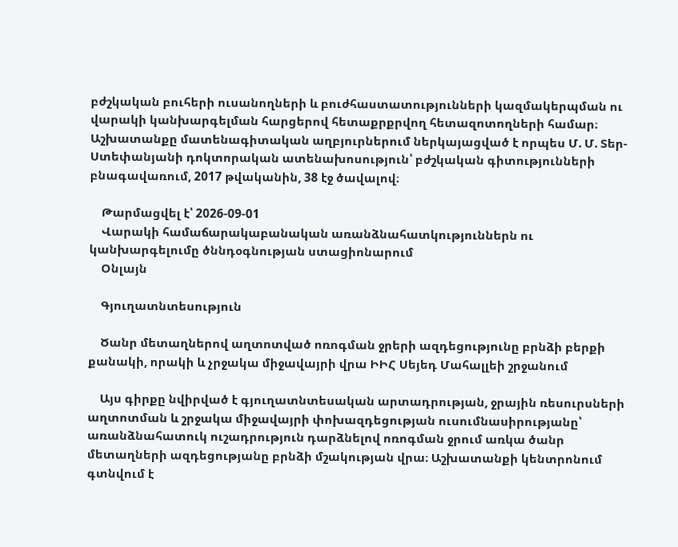բժշկական բուհերի ուսանողների և բուժհաստատությունների կազմակերպման ու վարակի կանխարգելման հարցերով հետաքրքրվող հետազոտողների համար։ Աշխատանքը մատենագիտական աղբյուրներում ներկայացված է որպես Մ. Մ. Տեր-Ստեփանյանի դոկտորական ատենախոսություն՝ բժշկական գիտությունների բնագավառում, 2017 թվականին, 38 էջ ծավալով։

    Թարմացվել է՝ 2026-09-01
    Վարակի համաճարակաբանական առանձնահատկություններն ու կանխարգելումը ծննդօգնության ստացիոնարում
    Օնլայն

    Գյուղատնտեսություն

    Ծանր մետաղներով աղտոտված ոռոգման ջրերի ազդեցությունը բրնձի բերքի քանակի, որակի և չրջակա միջավայրի վրա ԻԻՀ Սեյեդ Մահալլեի շրջանում

    Այս գիրքը նվիրված է գյուղատնտեսական արտադրության, ջրային ռեսուրսների աղտոտման և շրջակա միջավայրի փոխազդեցության ուսումնասիրությանը՝ առանձնահատուկ ուշադրություն դարձնելով ոռոգման ջրում առկա ծանր մետաղների ազդեցությանը բրնձի մշակության վրա։ Աշխատանքի կենտրոնում գտնվում է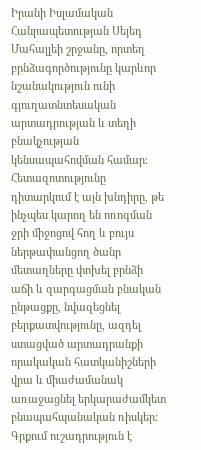Իրանի Իսլամական Հանրապետության Սեյեդ Մահալլեի շրջանը, որտեղ բրնձագործությունը կարևոր նշանակություն ունի գյուղատնտեսական արտադրության և տեղի բնակչության կենսապահովման համար։ Հետազոտությունը դիտարկում է այն խնդիրը, թե ինչպես կարող են ոռոգման ջրի միջոցով հող և բույս ներթափանցող ծանր մետաղները փոխել բրնձի աճի և զարգացման բնական ընթացքը, նվազեցնել բերքատվությունը, ազդել ստացված արտադրանքի որակական հատկանիշների վրա և միաժամանակ առաջացնել երկարաժամկետ բնապահպանական ռիսկեր։ Գրքում ուշադրություն է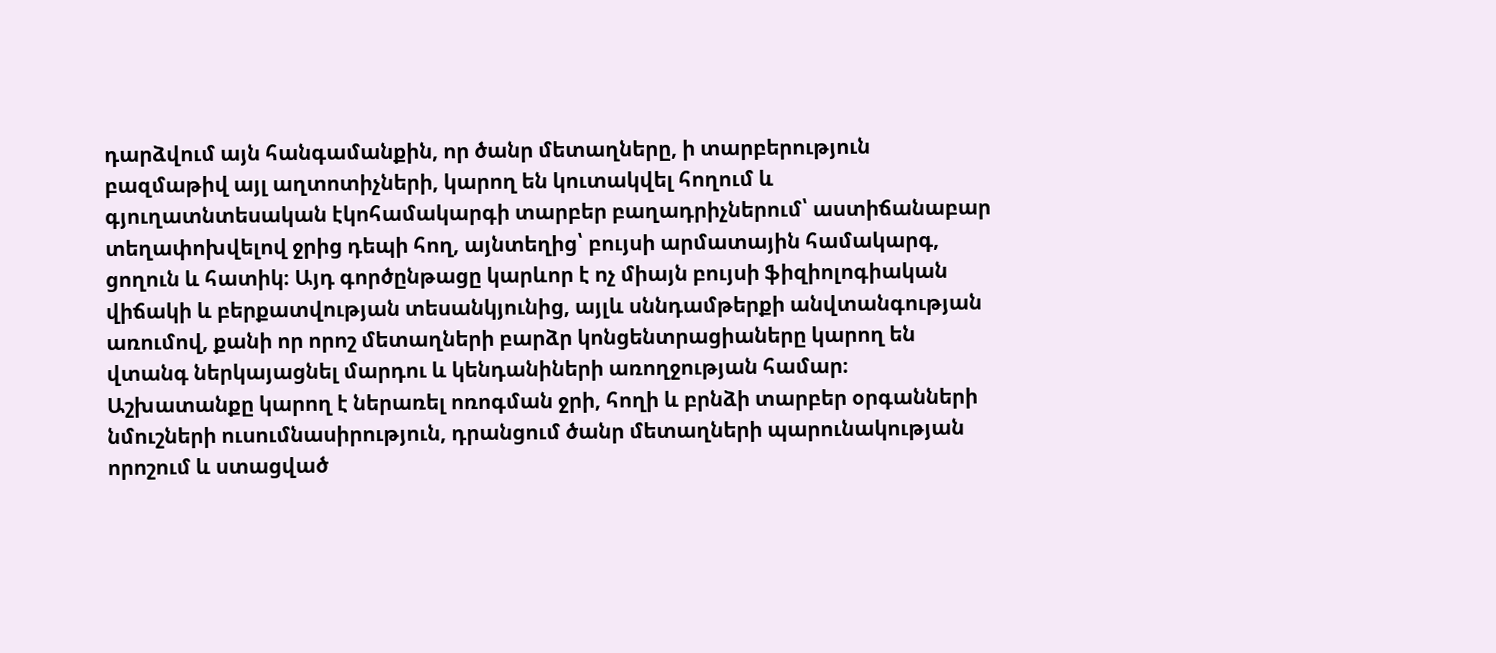դարձվում այն հանգամանքին, որ ծանր մետաղները, ի տարբերություն բազմաթիվ այլ աղտոտիչների, կարող են կուտակվել հողում և գյուղատնտեսական էկոհամակարգի տարբեր բաղադրիչներում՝ աստիճանաբար տեղափոխվելով ջրից դեպի հող, այնտեղից՝ բույսի արմատային համակարգ, ցողուն և հատիկ։ Այդ գործընթացը կարևոր է ոչ միայն բույսի ֆիզիոլոգիական վիճակի և բերքատվության տեսանկյունից, այլև սննդամթերքի անվտանգության առումով, քանի որ որոշ մետաղների բարձր կոնցենտրացիաները կարող են վտանգ ներկայացնել մարդու և կենդանիների առողջության համար։ Աշխատանքը կարող է ներառել ոռոգման ջրի, հողի և բրնձի տարբեր օրգանների նմուշների ուսումնասիրություն, դրանցում ծանր մետաղների պարունակության որոշում և ստացված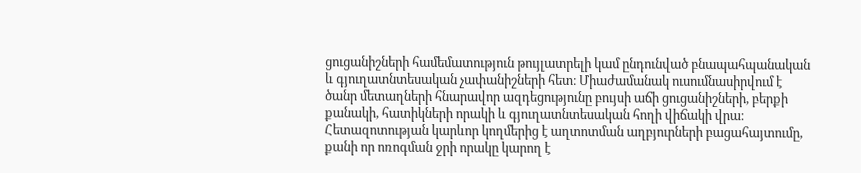ցուցանիշների համեմատություն թույլատրելի կամ ընդունված բնապահպանական և գյուղատնտեսական չափանիշների հետ։ Միաժամանակ ուսումնասիրվում է ծանր մետաղների հնարավոր ազդեցությունը բույսի աճի ցուցանիշների, բերքի քանակի, հատիկների որակի և գյուղատնտեսական հողի վիճակի վրա։ Հետազոտության կարևոր կողմերից է աղտոտման աղբյուրների բացահայտումը, քանի որ ոռոգման ջրի որակը կարող է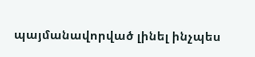պայմանավորված լինել ինչպես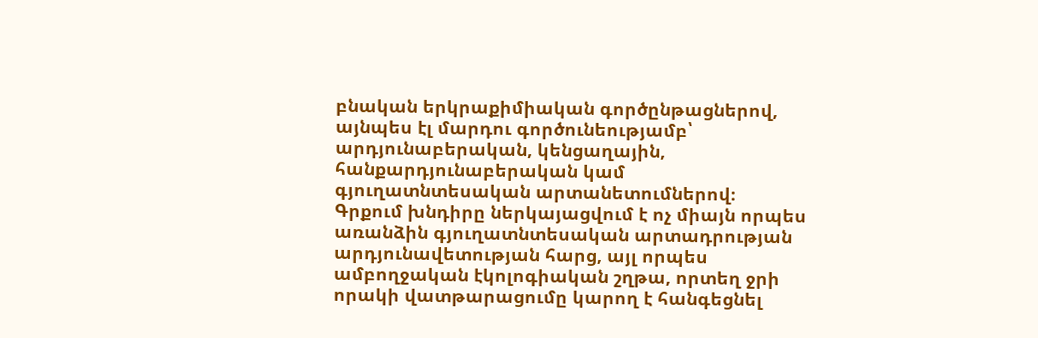բնական երկրաքիմիական գործընթացներով, այնպես էլ մարդու գործունեությամբ՝ արդյունաբերական, կենցաղային, հանքարդյունաբերական կամ գյուղատնտեսական արտանետումներով։ Գրքում խնդիրը ներկայացվում է ոչ միայն որպես առանձին գյուղատնտեսական արտադրության արդյունավետության հարց, այլ որպես ամբողջական էկոլոգիական շղթա, որտեղ ջրի որակի վատթարացումը կարող է հանգեցնել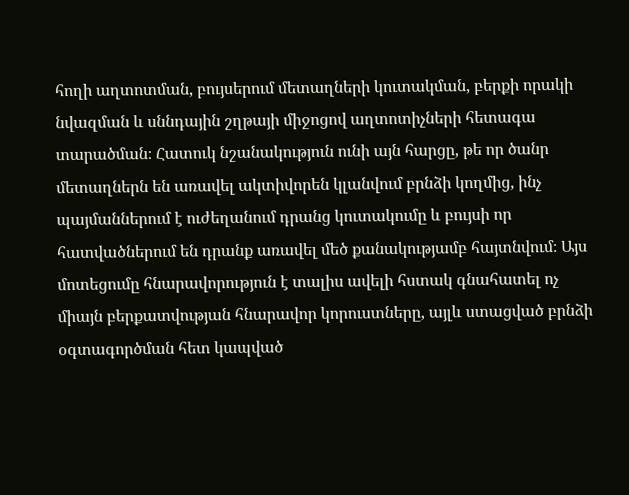հողի աղտոտման, բույսերում մետաղների կուտակման, բերքի որակի նվազման և սննդային շղթայի միջոցով աղտոտիչների հետագա տարածման։ Հատուկ նշանակություն ունի այն հարցը, թե որ ծանր մետաղներն են առավել ակտիվորեն կլանվում բրնձի կողմից, ինչ պայմաններում է ուժեղանում դրանց կուտակումը և բույսի որ հատվածներում են դրանք առավել մեծ քանակությամբ հայտնվում։ Այս մոտեցումը հնարավորություն է տալիս ավելի հստակ գնահատել ոչ միայն բերքատվության հնարավոր կորուստները, այլև ստացված բրնձի օգտագործման հետ կապված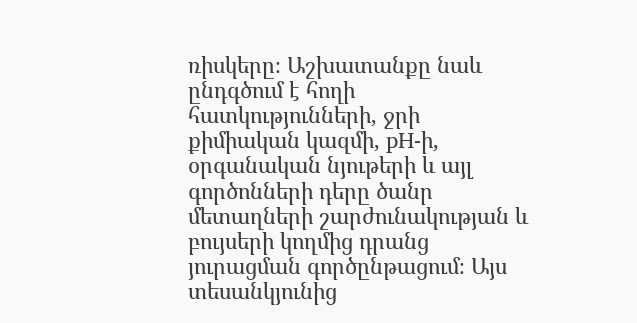ռիսկերը։ Աշխատանքը նաև ընդգծում է հողի հատկությունների, ջրի քիմիական կազմի, pH-ի, օրգանական նյութերի և այլ գործոնների դերը ծանր մետաղների շարժունակության և բույսերի կողմից դրանց յուրացման գործընթացում։ Այս տեսանկյունից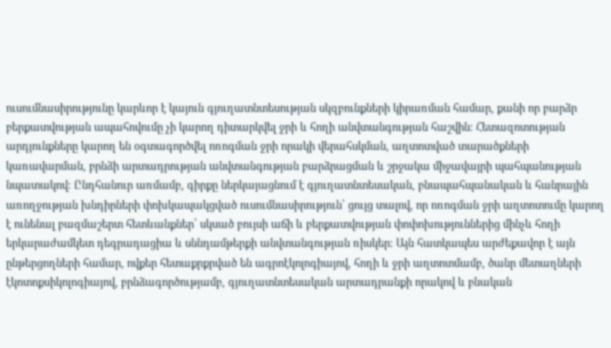ուսումնասիրությունը կարևոր է կայուն գյուղատնտեսության սկզբունքների կիրառման համար, քանի որ բարձր բերքատվության ապահովումը չի կարող դիտարկվել ջրի և հողի անվտանգության հաշվին։ Հետազոտության արդյունքները կարող են օգտագործվել ոռոգման ջրի որակի վերահսկման, աղտոտված տարածքների կառավարման, բրնձի արտադրության անվտանգության բարձրացման և շրջակա միջավայրի պահպանության նպատակով։ Ընդհանուր առմամբ, գիրքը ներկայացնում է գյուղատնտեսական, բնապահպանական և հանրային առողջության խնդիրների փոխկապակցված ուսումնասիրություն՝ ցույց տալով, որ ոռոգման ջրի աղտոտումը կարող է ունենալ բազմաշերտ հետևանքներ՝ սկսած բույսի աճի և բերքատվության փոփոխություններից մինչև հողի երկարաժամկետ դեգրադացիա և սննդամթերքի անվտանգության ռիսկեր։ Այն հատկապես արժեքավոր է այն ընթերցողների համար, ովքեր հետաքրքրված են ագրոէկոլոգիայով, հողի և ջրի աղտոտմամբ, ծանր մետաղների էկոտոքսիկոլոգիայով, բրնձագործությամբ, գյուղատնտեսական արտադրանքի որակով և բնական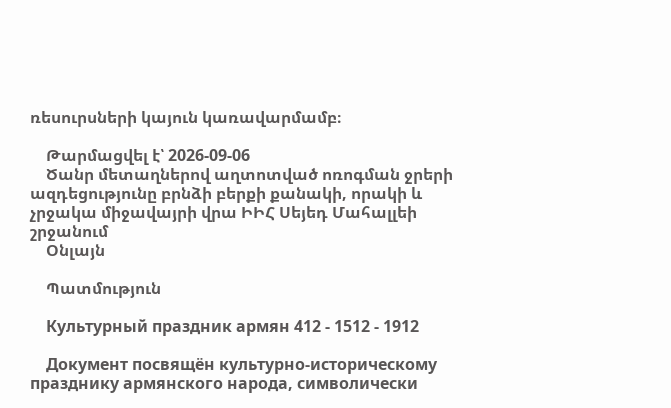ռեսուրսների կայուն կառավարմամբ։

    Թարմացվել է՝ 2026-09-06
    Ծանր մետաղներով աղտոտված ոռոգման ջրերի ազդեցությունը բրնձի բերքի քանակի, որակի և չրջակա միջավայրի վրա ԻԻՀ Սեյեդ Մահալլեի շրջանում
    Օնլայն

    Պատմություն

    Культурный праздник армян 412 - 1512 - 1912

    Документ посвящён культурно-историческому празднику армянского народа, символически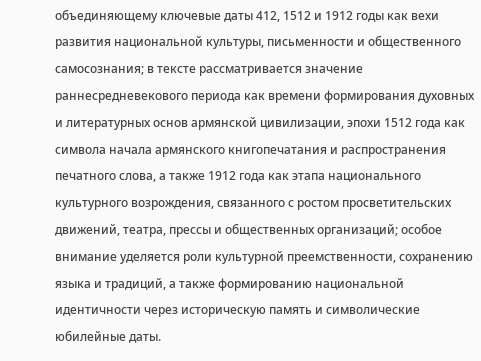объединяющему ключевые даты 412, 1512 и 1912 годы как вехи развития национальной культуры, письменности и общественного самосознания; в тексте рассматривается значение раннесредневекового периода как времени формирования духовных и литературных основ армянской цивилизации, эпохи 1512 года как символа начала армянского книгопечатания и распространения печатного слова, а также 1912 года как этапа национального культурного возрождения, связанного с ростом просветительских движений, театра, прессы и общественных организаций; особое внимание уделяется роли культурной преемственности, сохранению языка и традиций, а также формированию национальной идентичности через историческую память и символические юбилейные даты.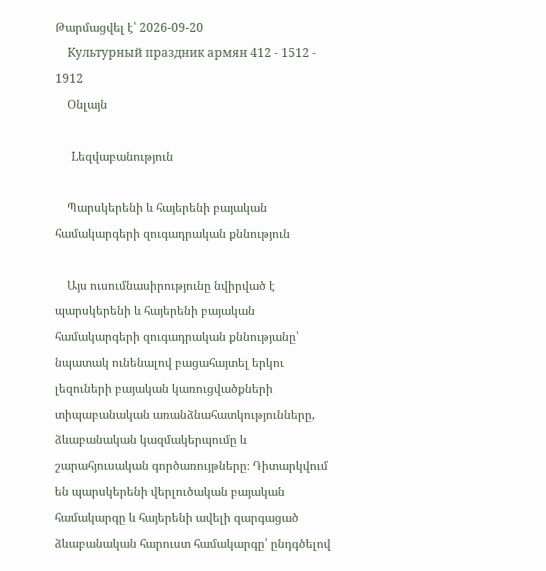Թարմացվել է՝ 2026-09-20
    Культурный праздник армян 412 - 1512 - 1912
    Օնլայն

    Lեզվաբանություն

    Պարսկերենի և հայերենի բայական համակարգերի զուգադրական քննություն

    Այս ուսումնասիրությունը նվիրված է պարսկերենի և հայերենի բայական համակարգերի զուգադրական քննությանը՝ նպատակ ունենալով բացահայտել երկու լեզուների բայական կառուցվածքների տիպաբանական առանձնահատկությունները, ձևաբանական կազմակերպումը և շարահյուսական գործառույթները։ Դիտարկվում են պարսկերենի վերլուծական բայական համակարգը և հայերենի ավելի զարգացած ձևաբանական հարուստ համակարգը՝ ընդգծելով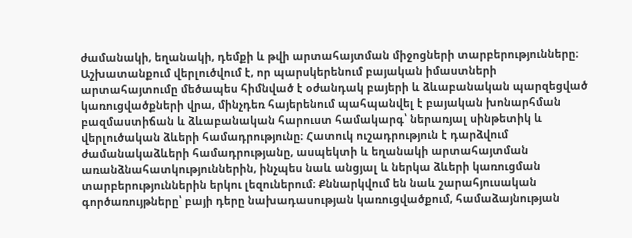ժամանակի, եղանակի, դեմքի և թվի արտահայտման միջոցների տարբերությունները։ Աշխատանքում վերլուծվում է, որ պարսկերենում բայական իմաստների արտահայտումը մեծապես հիմնված է օժանդակ բայերի և ձևաբանական պարզեցված կառուցվածքների վրա, մինչդեռ հայերենում պահպանվել է բայական խոնարհման բազմաստիճան և ձևաբանական հարուստ համակարգ՝ ներառյալ սինթետիկ և վերլուծական ձևերի համադրությունը։ Հատուկ ուշադրություն է դարձվում ժամանակաձևերի համադրությանը, ասպեկտի և եղանակի արտահայտման առանձնահատկություններին, ինչպես նաև անցյալ և ներկա ձևերի կառուցման տարբերություններին երկու լեզուներում։ Քննարկվում են նաև շարահյուսական գործառույթները՝ բայի դերը նախադասության կառուցվածքում, համաձայնության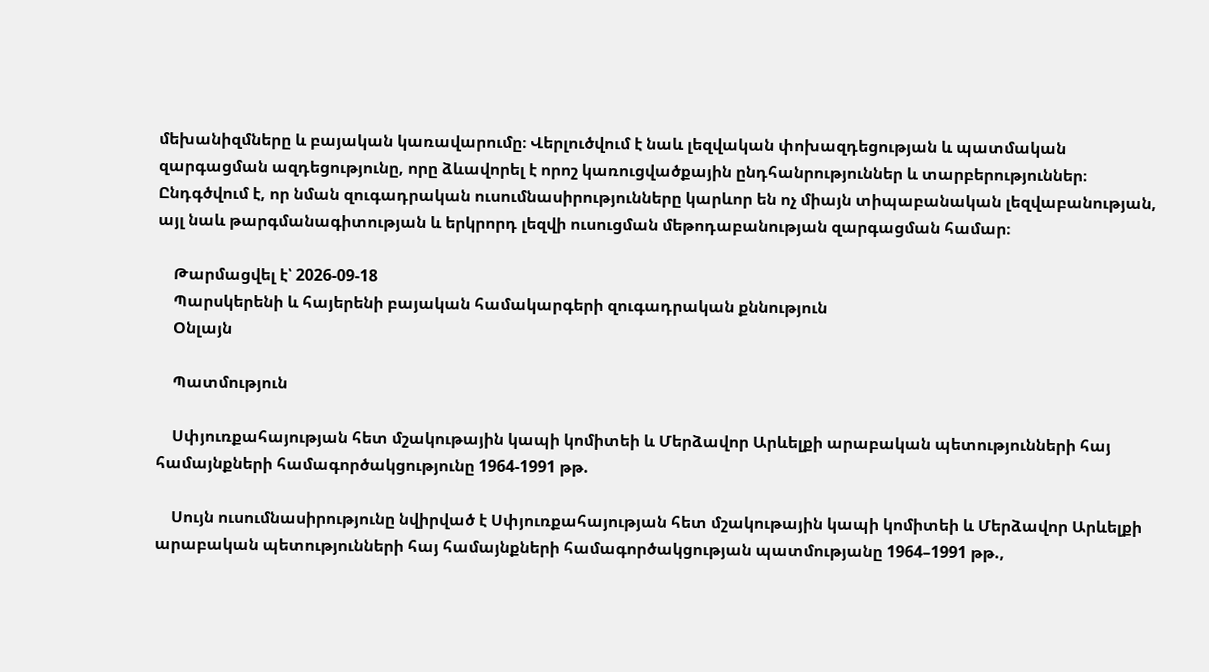մեխանիզմները և բայական կառավարումը։ Վերլուծվում է նաև լեզվական փոխազդեցության և պատմական զարգացման ազդեցությունը, որը ձևավորել է որոշ կառուցվածքային ընդհանրություններ և տարբերություններ։ Ընդգծվում է, որ նման զուգադրական ուսումնասիրությունները կարևոր են ոչ միայն տիպաբանական լեզվաբանության, այլ նաև թարգմանագիտության և երկրորդ լեզվի ուսուցման մեթոդաբանության զարգացման համար։

    Թարմացվել է՝ 2026-09-18
    Պարսկերենի և հայերենի բայական համակարգերի զուգադրական քննություն
    Օնլայն

    Պատմություն

    Սփյուռքահայության հետ մշակութային կապի կոմիտեի և Մերձավոր Արևելքի արաբական պետությունների հայ համայնքների համագործակցությունը 1964-1991 թթ.

    Սույն ուսումնասիրությունը նվիրված է Սփյուռքահայության հետ մշակութային կապի կոմիտեի և Մերձավոր Արևելքի արաբական պետությունների հայ համայնքների համագործակցության պատմությանը 1964–1991 թթ.,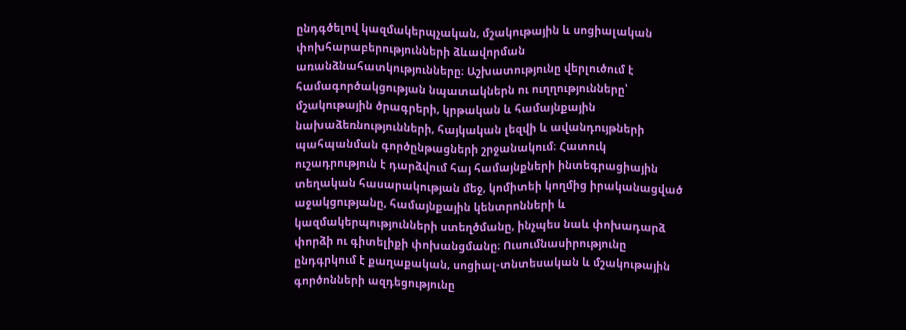ընդգծելով կազմակերպչական, մշակութային և սոցիալական փոխհարաբերությունների ձևավորման առանձնահատկությունները։ Աշխատությունը վերլուծում է համագործակցության նպատակներն ու ուղղությունները՝ մշակութային ծրագրերի, կրթական և համայնքային նախաձեռնությունների, հայկական լեզվի և ավանդույթների պահպանման գործընթացների շրջանակում։ Հատուկ ուշադրություն է դարձվում հայ համայնքների ինտեգրացիային տեղական հասարակության մեջ, կոմիտեի կողմից իրականացված աջակցությանը, համայնքային կենտրոնների և կազմակերպությունների ստեղծմանը, ինչպես նաև փոխադարձ փորձի ու գիտելիքի փոխանցմանը։ Ուսումնասիրությունը ընդգրկում է քաղաքական, սոցիալ-տնտեսական և մշակութային գործոնների ազդեցությունը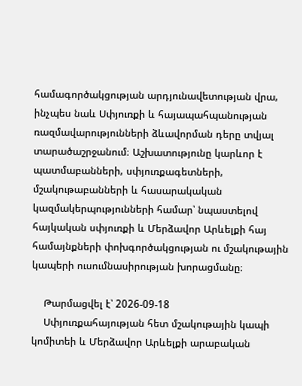համագործակցության արդյունավետության վրա, ինչպես նաև Սփյուռքի և հայապահպանության ռազմավարությունների ձևավորման դերը տվյալ տարածաշրջանում։ Աշխատությունը կարևոր է պատմաբանների, սփյուռքագետների, մշակութաբանների և հասարակական կազմակերպությունների համար՝ նպաստելով հայկական սփյուռքի և Մերձավոր Արևելքի հայ համայնքների փոխգործակցության ու մշակութային կապերի ուսումնասիրության խորացմանը։

    Թարմացվել է՝ 2026-09-18
    Սփյուռքահայության հետ մշակութային կապի կոմիտեի և Մերձավոր Արևելքի արաբական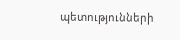պետությունների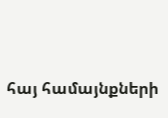հայ համայնքների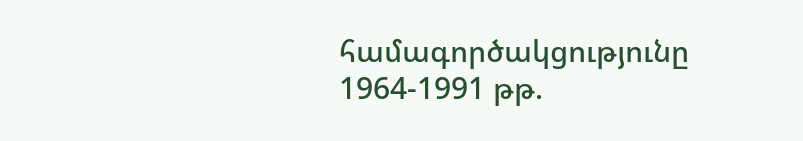համագործակցությունը 1964-1991 թթ.